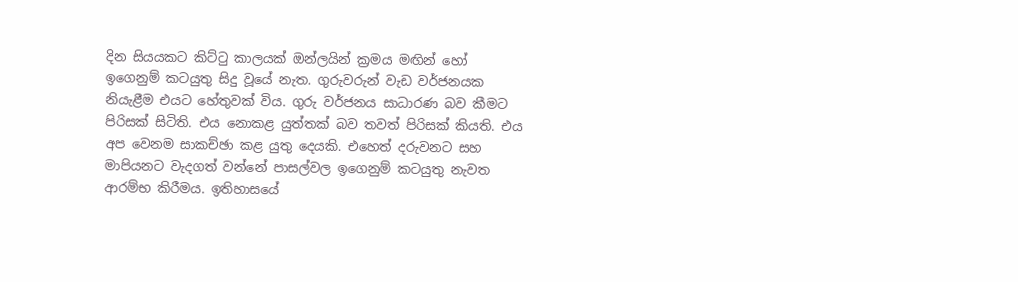දින සියයකට කිට්ටු කාලයක් ඔන්ලයින් ක්‍රමය මඟින් හෝ ඉගෙනුම් කටයුතු සිදු වූයේ නැත. ගුරුවරුන් වැඩ වර්ජනයක නියැළීම එයට හේතුවක් විය. ගුරු වර්ජනය සාධාරණ බව කීමට පිරිසක් සිටිති. එය නොකළ යුත්තක් බව තවත් පිරිසක් කියති. එය අප වෙනම සාකච්ඡා කළ යුතු දෙයකි. එහෙත් දරුවනට සහ මාපියනට වැදගත් වන්නේ පාසල්වල ඉගෙනුම් කටයුතු නැවත ආරම්භ කිරීමය. ඉතිහාසයේ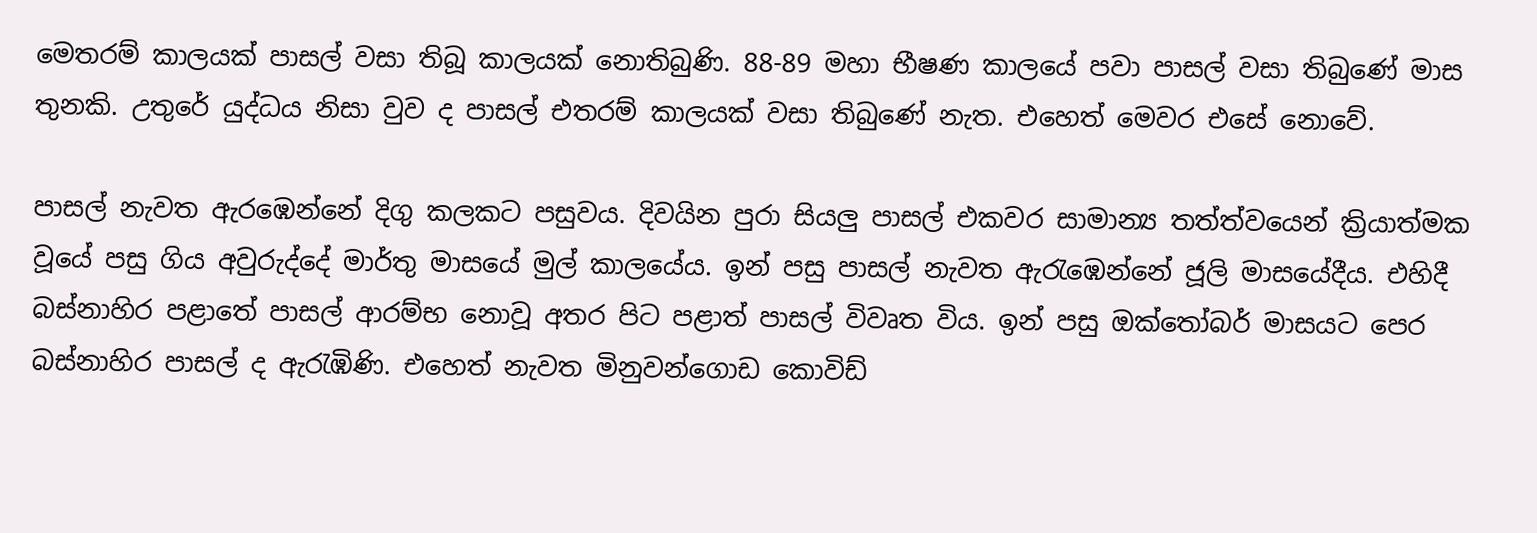මෙතරම් කාලයක් පාසල් වසා තිබූ කාලයක් නොතිබුණි. 88-89 මහා භීෂණ කාලයේ පවා පාසල් වසා තිබුණේ මාස තුනකි. උතුරේ යුද්ධය නිසා වුව ද පාසල් එතරම් කාලයක් වසා තිබුණේ නැත. එහෙත් මෙවර එසේ නොවේ.

පාසල් නැවත ඇරඹෙන්නේ දිගු කලකට පසුවය. දිවයින පුරා සියලු පාසල් එකවර සාමාන්‍ය තත්ත්වයෙන් ක්‍රියාත්මක වූයේ පසු ගිය අවුරුද්දේ මාර්තු මාසයේ මුල් කාලයේය. ඉන් පසු පාසල් නැවත ඇ‍රැඹෙන්නේ ජූලි මාසයේදීය. එහිදී බස්නාහිර පළාතේ පාසල් ආරම්භ නොවූ අතර පිට පළාත් පාසල් විවෘත විය. ඉන් පසු ඔක්තෝබර් මාසයට පෙර බස්නාහිර පාසල් ද ඇරැඹිණි. එහෙත් නැවත මිනුවන්ගොඩ කොවිඩ්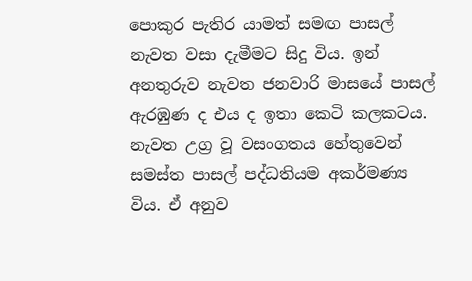පොකුර පැතිර යාමත් සමඟ පාසල් නැවත වසා දැමීමට සිදු විය. ඉන් අනතුරුව නැවත ජනවාරි මාසයේ පාසල් ඇරඹුණ ද එය ද ඉතා කෙටි කලකටය. නැවත උග්‍ර වූ වසංගතය හේතුවෙන් සමස්ත පාසල් පද්ධතියම අකර්මණ්‍ය විය. ඒ අනුව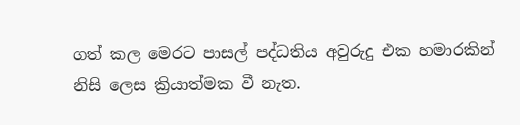ගත් කල මෙරට පාසල් පද්ධතිය අවුරුදු එක හමාරකින් නිසි ලෙස ක්‍රියාත්මක වී නැත.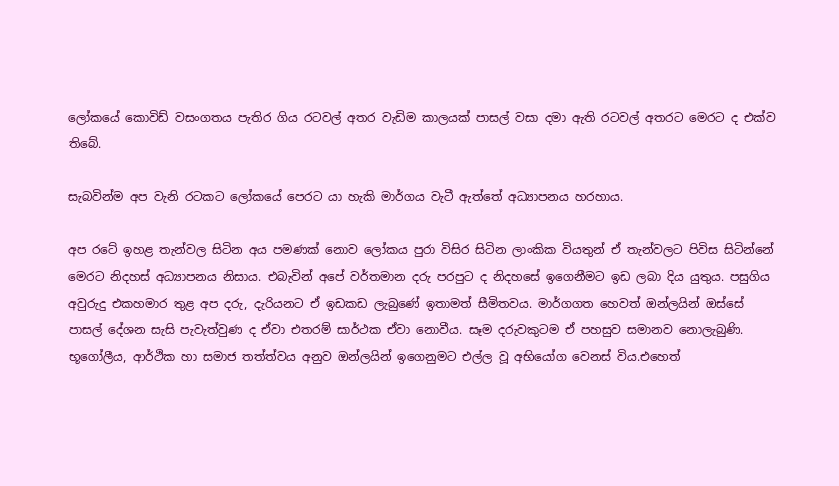ලෝකයේ කොවිඩ් වසංගතය පැතිර ගිය රටවල් අතර වැඩිම කාලයක් පාසල් වසා දමා ඇති රටවල් අතරට මෙරට ද එක්ව තිබේ.

සැබවින්ම අප වැනි රටකට ලෝකයේ පෙරට යා හැකි මාර්ගය වැටී ඇත්තේ අධ්‍යාපනය හරහාය.

අප රටේ ඉහළ තැන්වල සිටින අය පමණක් නොව ලෝකය පුරා විසිර සිටින ලාංකික වියතුන් ඒ තැන්වලට පිවිස සිටින්නේ මෙරට නිදහස් අධ්‍යාපනය නිසාය. එබැවින් අපේ වර්තමාන දරු පරපුට ද නිදහසේ ඉගෙනීමට ඉඩ ලබා දිය යුතුය. පසුගිය අවුරුදු එකහමාර තුළ අප දරු, දැරියනට ඒ ඉඩකඩ ලැබුණේ ඉතාමත් සීමිතවය. මාර්ගගත හෙවත් ඔන්ලයින් ඔස්සේ පාසල් දේශන සැසි පැවැත්වුණ ද ඒවා එතරම් සාර්ථක ඒවා නොවීය. සෑම දරුවකුටම ඒ පහසුව සමානව නොලැබුණි. භූගෝලීය, ආර්ථික හා සමාජ තත්ත්වය අනුව ඔන්ලයින් ඉගෙනුමට එල්ල වූ අභියෝග වෙනස් විය.එහෙත්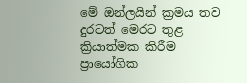මේ ඔන්ලයින් ක්‍රමය තව දුරටත් මෙරට තුළ ක්‍රියාත්මක කිරීම ප්‍රායෝගික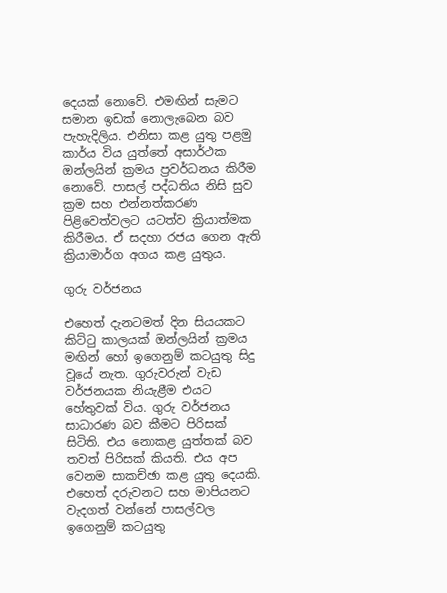දෙයක් නොවේ. එමඟින් සැමට සමාන ඉඩක් නොලැබෙන බව පැහැදිලිය. එනිසා කළ යුතු පළමු කාර්ය විය යුත්තේ අසාර්ථක ඔන්ලයින් ක්‍රමය ප්‍රවර්ධනය කිරීම නොවේ. පාසල් පද්ධතිය නිසි සුව ක්‍රම සහ එන්නත්කරණ පිළිවෙත්වලට යටත්ව ක්‍රියාත්මක කිරීමය. ඒ සදහා රජය ගෙන ඇති ක්‍රියාමාර්ග අගය කළ යුතුය.

ගුරු වර්ජනය

එහෙත් දැනටමත් දින සියයකට කිට්ටු කාලයක් ඔන්ලයින් ක්‍රමය මඟින් හෝ ඉගෙනුම් කටයුතු සිදු වූයේ නැත. ගුරුවරුන් වැඩ වර්ජනයක නියැළීම එයට හේතුවක් විය. ගුරු වර්ජනය සාධාරණ බව කීමට පිරිසක් සිටිති. එය නොකළ යුත්තක් බව තවත් පිරිසක් කියති. එය අප වෙනම සාකච්ඡා කළ යුතු දෙයකි. එහෙත් දරුවනට සහ මාපියනට වැදගත් වන්නේ පාසල්වල ඉගෙනුම් කටයුතු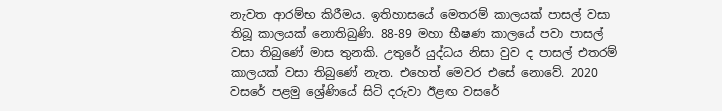නැවත ආරම්භ කිරීමය. ඉතිහාසයේ මෙතරම් කාලයක් පාසල් වසා තිබූ කාලයක් නොතිබුණි. 88-89 මහා භීෂණ කාලයේ පවා පාසල් වසා තිබුණේ මාස තුනකි. උතුරේ යුද්ධය නිසා වුව ද පාසල් එතරම් කාලයක් වසා තිබුණේ නැත. එහෙත් මෙවර එසේ නොවේ. 2020 වසරේ පළමු ශ්‍රේණියේ සිටි දරුවා ඊළඟ වසරේ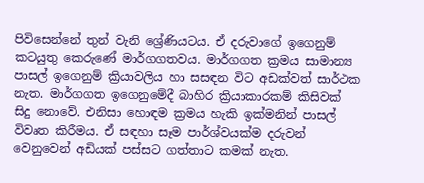පිවිසෙන්නේ තුන් වැනි ශ්‍රේණියටය. ඒ දරුවාගේ ඉගෙනුම් කටයුතු කෙරුණේ මාර්ගගතවය. මාර්ගගත ක්‍රමය සාමාන්‍ය පාසල් ඉගෙනුම් ක්‍රියාවලිය හා සසඳන විට අඩක්වත් සාර්ථක නැත. මාර්ගගත ඉගෙනුමේදී බාහිර ක්‍රියාකාරකම් කිසිවක් සිදු නොවේ. එනිසා හොඳම ක්‍රමය හැකි ඉක්මනින් පාසල් විවෘත කිරීමය. ඒ සඳහා සෑම පාර්ශ්වයක්ම දරුවන් වෙනුවෙන් අඩියක් පස්සට ගත්තාට කමක් නැත.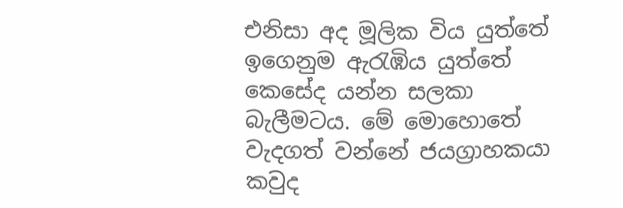එනිසා අද මූලික විය යුත්තේ ඉගෙනුම ඇරැඹිය යුත්තේ කෙසේද යන්න සලකා බැලීමටය. මේ මොහොතේ වැදගත් වන්නේ ජයග්‍රාහකයා කවුද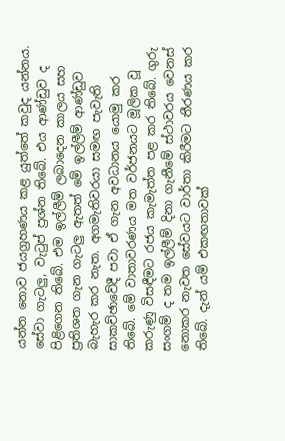යන්න නොව ජයග්‍රහණය කළ යුත්තේ කවුද යන්නය. සේවා ගැටලු, වැටුප් ප්‍රශ්න තිබේ. එය ආණ්ඩුව ද පිළිගෙන තිබේ. එම ඉල්ලීම් ලබාදෙන කාලය සහ ප්‍රතිශත ගැන ගැටලු ඇතත් මේ ඉල්ලීම් ආණ්ඩුව බැහැර කර නැත. අගමැතිවරයා සමඟ පැවැති සාකච්ඡාවේදී පවා ඒ ගැන අවධානය යොමු කර තිබේ. මේ වාතාවරණය මත වර්ජනයට මූලික වූ කරුණු විසඳීමට රජය කැමැත්ත පළ කර තිබේ. ගුරු සංගම් ද තම ඉල්ලීම් දිනා ගැනීමේ ස්ථාවරය වෙනස් නොකර නැවත සේවයට වාර්තා කිරීමට තීරණය කර තිබේ. දැන් යම් එකඟතාවක්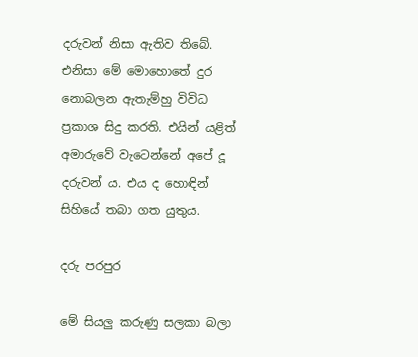දරුවන් නිසා ඇතිව තිබේ. එනිසා මේ මොහොතේ දුර නොබලන ඇතැම්හු විවිධ ප්‍රකාශ සිදු කරති. එයින් යළිත් අමාරුවේ වැටෙන්නේ අපේ දූ දරුවන් ය. එය ද හොඳින් සිහියේ තබා ගත යුතුය.

දරු පරපුර

මේ සියලු කරුණු සලකා බලා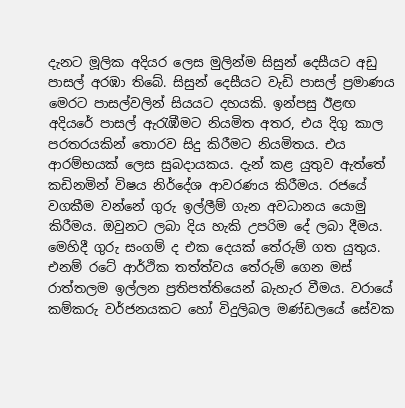දැනට මූලික අදියර ලෙස මුලින්ම සිසුන් දෙසීයට අඩු පාසල් අරඹා තිබේ. සිසුන් දෙසීයට වැඩි පාසල් ප්‍රමාණය මෙරට පාසල්වලින් සියයට දහයකි. ඉන්පසු ඊළඟ අදියරේ පාසල් ඇ‍රැඹීමට නියමිත අතර, එය දිගු කාල පරතරයකින් තොරව සිදු කිරීමට නියමිතය. එය ආරම්භයක් ලෙස සුබදායකය. දැන් කළ යුතුව ඇත්තේ කඩිනමින් විෂය නිර්දේශ ආවරණය කිරීමය. රජයේ වගකීම වන්නේ ගුරු ඉල්ලීම් ගැන අවධානය යොමු කිරීමය. ඔවුනට ලබා දිය හැකි උපරිම දේ ලබා දීමය. මෙහිදී ගුරු සංගම් ද එක දෙයක් තේරුම් ගත යුතුය. එනම් රටේ ආර්ථික තත්ත්වය තේරුම් ගෙන මස් රාත්තලම ඉල්ලන ප්‍රතිපත්තියෙන් බැහැර වීමය. වරායේ කම්කරු වර්ජනයකට හෝ විදුලිබල මණ්ඩලයේ සේවක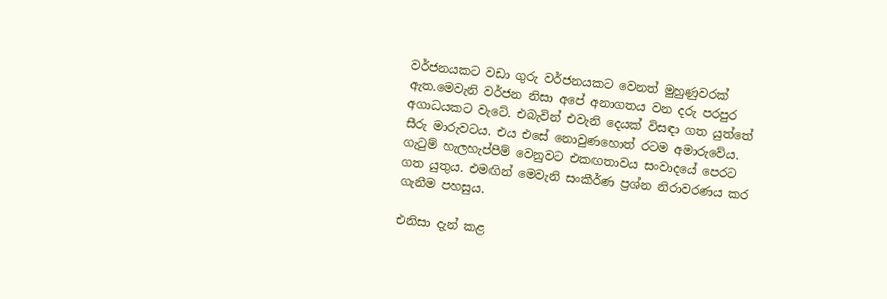වර්ජනයකට වඩා ගුරු වර්ජනයකට වෙනත් මුහුණුවරක් ඇත.මෙවැනි වර්ජන නිසා අපේ අනාගතය වන දරු පරපුර අගාධයකට වැටේ. එබැවින් එවැනි දෙයක් විසඳා ගත යුත්තේ සීරු මාරුවටය. එය එසේ නොවුණහොත් රටම අමාරුවේය. ගැටුම් හැලහැප්පීම් වෙනුවට එකඟතාවය සංවාදයේ පෙරට ගත යුතුය. එමඟින් මෙවැනි සංකීර්ණ ප්‍රශ්න නිරාවරණය කර ගැනීම පහසුය.

එනිසා දැන් කළ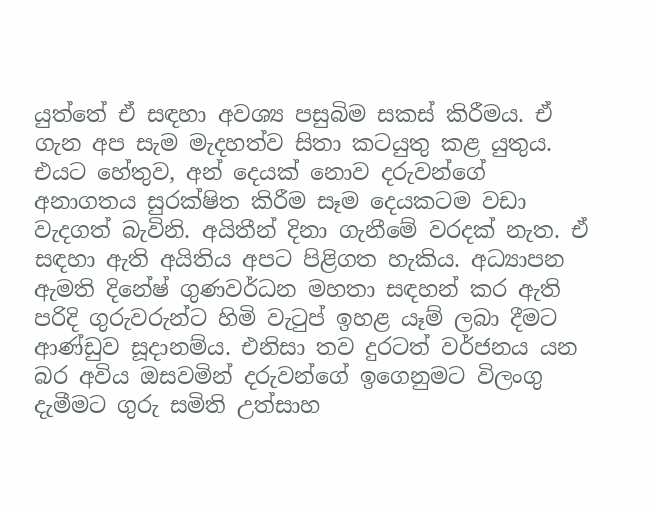යුත්තේ ඒ සඳහා අවශ්‍ය පසුබිම සකස් කිරීමය. ඒ ගැන අප සැම මැදහත්ව සිතා කටයුතු කළ යුතුය. එයට හේතුව, අන් දෙයක් නොව දරුවන්ගේ අනාගතය සුරක්ෂිත කිරීම සෑම දෙයකටම වඩා වැදගත් බැවිනි. අයිතීන් දිනා ගැනීමේ වරදක් නැත. ඒ සඳහා ඇති අයිතිය අපට පිළිගත හැකිය. අධ්‍යාපන ඇමති දිනේෂ් ගුණවර්ධන මහතා සඳහන් කර ඇති පරිදි ගුරුවරුන්ට හිමි වැටුප් ඉහළ යෑම් ලබා දීමට ආණ්ඩුව සූදානම්ය. එනිසා තව දුරටත් වර්ජනය යන බර අවිය ඔසවමින් දරුවන්ගේ ඉගෙනුමට විලංගු දැමීමට ගුරු සමිති උත්සාහ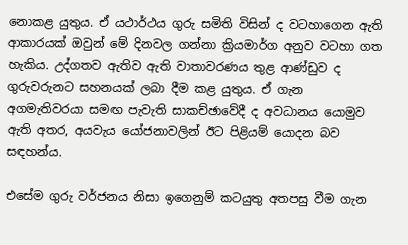නොකළ යුතුය. ඒ යථාර්ථය ගුරු සමිති විසින් ද වටහාගෙන ඇති ආකාරයක් ඔවුන් මේ දිනවල ගන්නා ක්‍රියමාර්ග අනුව වටහා ගත හැකිය. උද්ගතව ඇතිව ඇති වාතාවරණය තුළ ආණ්ඩුව ද ගුරුවරුනට සහනයක් ලබා දීම කළ යුතුය. ඒ ගැන අගමැතිවරයා සමඟ පැවැති සාකච්ඡාවේදී ද අවධානය යොමුව ඇති අතර, අයවැය යෝජනාවලින් ඊට පිළියම් යොදන බව සඳහන්ය.

එසේම ගුරු වර්ජනය නිසා ඉගෙනුම් කටයුතු අතපසු වීම ගැන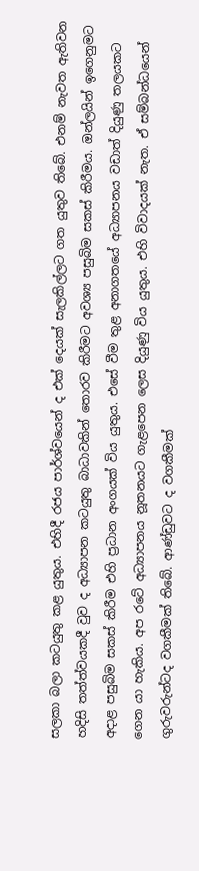සලකා බලා කටයුතු කළ යුතුය. එහිදී රජය පාර්ශ්වයෙන් ද එක් දෙයක් සැලකිල්ලට ගත යුතුව තිබේ. එනම් නැවත ඇතිවන හදිසි තත්ත්වයකදී වුව ද අධ්‍යාපන කටයුතු බාධාවකින් තොරව කිරීමට අවශ්‍ය පසුබිම සකස් කිරීමය. ඔන්ලයින් ඉගෙනුමට අදාළ පසුබිම සකස් කිරීම එහි ප්‍රධාන අංගයක් විය යුතුය. එසේ වීම තුළ අනාගතයේ අධ්‍යාපනය වඩාත් දියුණු තලයකට ගෙන යා හැකිය. අප රටේ අධ්‍යාපනය නූතනයට ගැළපෙන ලෙස දියුණු විය යුතුය. එහි විවාදයක් නැත. ඒ සම්බන්ධයෙන් ගුරුවරුන්ටද වගකීමක් තිබේ. ආණ්ඩුවට ද වගකීමක්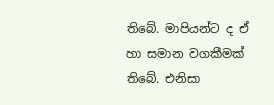තිබේ. මාපියන්ට ද ඒ හා සමාන වගකීමක් තිබේ. එනිසා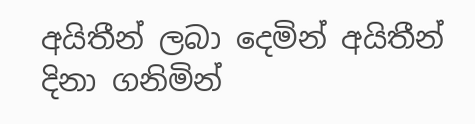අයිතීන් ලබා දෙමින් අයිතීන් දිනා ගනිමින්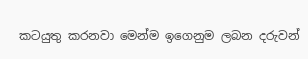කටයුතු කරනවා මෙන්ම ඉගෙනුම ලබන දරුවන්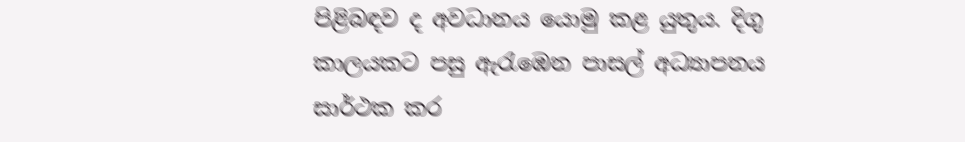පිළිබඳව ද අවධානය යොමු කළ යුතුය. දිගු කාලයකට පසු ඇ‍රැඹෙන පාසල් අධ්‍යාපනය සාර්ථක කර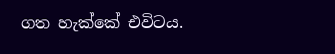ගත හැක්කේ එවිටය.